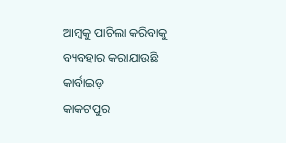ଆମ୍ବକୁ ପାଚିଲା କରିବାକୁ ବ୍ୟବହାର କରାଯାଉଛି କାର୍ବାଇଡ଼
କାକଟପୁର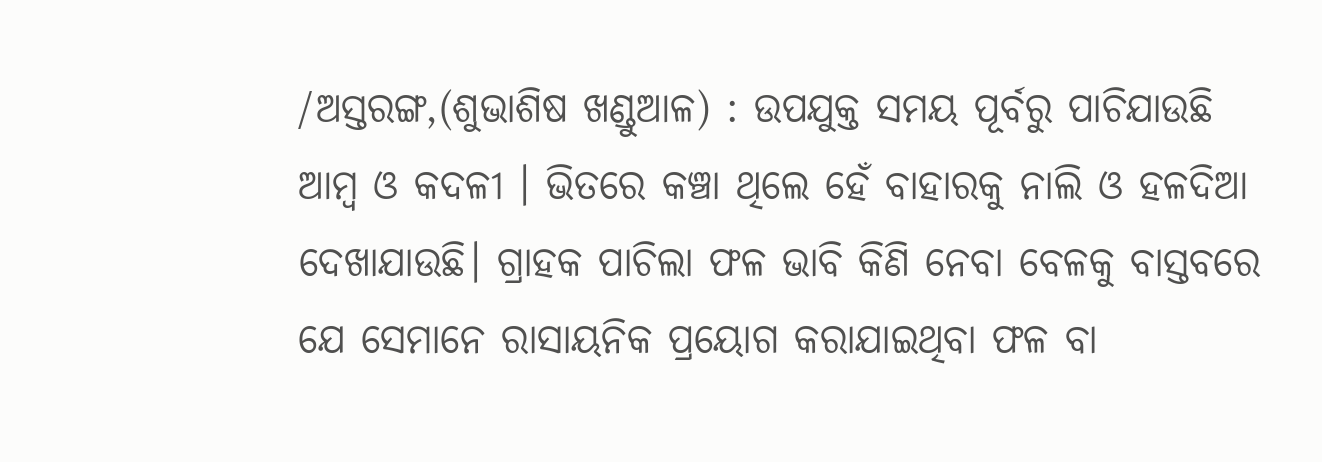/ଅସ୍ତରଙ୍ଗ,(ଶୁଭାଶିଷ ଖଣ୍ଡୁଆଳ) : ଉପଯୁକ୍ତ ସମୟ ପୂର୍ବରୁ ପାଚିଯାଉଛି ଆମ୍ବ ଓ କଦଳୀ । ଭିତରେ କଞ୍ଚା ଥିଲେ ହେଁ ବାହାରକୁ ନାଲି ଓ ହଳଦିଆ ଦେଖାଯାଉଛି। ଗ୍ରାହକ ପାଚିଲା ଫଳ ଭାବି କିଣି ନେବା ବେଳକୁ ବାସ୍ତବରେ ଯେ ସେମାନେ ରାସାୟନିକ ପ୍ରୟୋଗ କରାଯାଇଥିବା ଫଳ ବା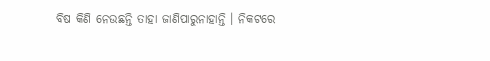ବିଷ କିଣି ନେଉଛନ୍ତି ତାହା ଜାଣିପାରୁନାହାନ୍ତି । ନିକଟରେ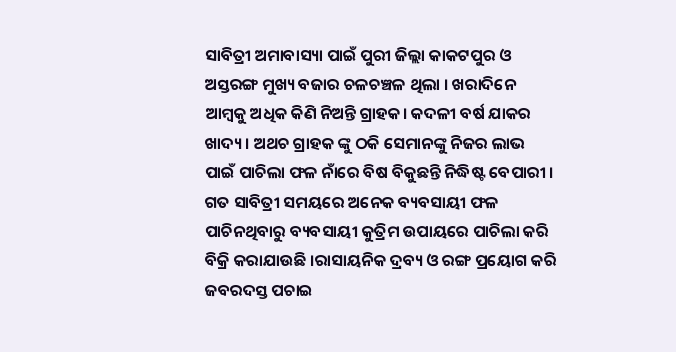ସାବିତ୍ରୀ ଅମାବାସ୍ୟା ପାଇଁ ପୁରୀ ଜିଲ୍ଲା କାକଟପୁର ଓ ଅସ୍ତରଙ୍ଗ ମୁଖ୍ୟ ବଜାର ଚଳଚଞ୍ଚଳ ଥିଲା । ଖରାଦିନେ ଆମ୍ବକୁ ଅଧିକ କିଣି ନିଅନ୍ତି ଗ୍ରାହକ। କଦଳୀ ବର୍ଷ ଯାକର ଖାଦ୍ୟ । ଅଥଚ ଗ୍ରାହକ ଙ୍କୁ ଠକି ସେମାନଙ୍କୁ ନିଜର ଲାଭ ପାଇଁ ପାଚିଲା ଫଳ ନାଁରେ ବିଷ ବିକୁଛନ୍ତି ନିଦ୍ଧିଷ୍ଟ ବେପାରୀ । ଗତ ସାବିତ୍ରୀ ସମୟରେ ଅନେକ ବ୍ୟବସାୟୀ ଫଳ ପାଚିନଥିବାରୁ ବ୍ୟବସାୟୀ କୁତ୍ରିମ ଉପାୟରେ ପାଚିଲା କରି ବିକ୍ରି କରାଯାଉଛି ।ରାସାୟନିକ ଦ୍ରବ୍ୟ ଓ ରଙ୍ଗ ପ୍ରୟୋଗ କରି ଜବରଦସ୍ତ ପଚାଇ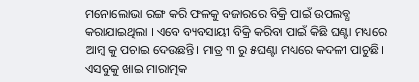ମନୋଲୋଭା ରଙ୍ଗ କରି ଫଳକୁ ବଜାରରେ ବିକ୍ରି ପାଇଁ ଉପଲବ୍ଧ କରାଯାଇଥିଲା । ଏବେ ବ୍ୟବସାୟୀ ବିକ୍ରି କରିବା ପାଇଁ କିଛି ଘଣ୍ଟା ମଧ୍ୟରେ ଆମ୍ବ କୁ ପଚାଇ ଦେଉଛନ୍ତି। ମାତ୍ର ୩ ରୁ ୫ଘଣ୍ଟା ମଧ୍ୟରେ କଦଳୀ ପାଚୁଛି। ଏସବୁକୁ ଖାଇ ମାରାତ୍ମକ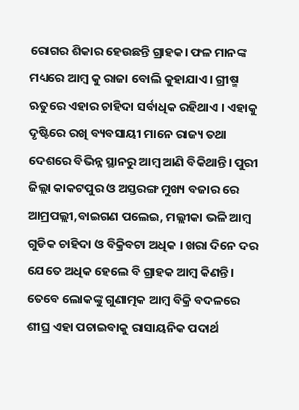ରୋଗର ଶିକାର ହେଉଛନ୍ତି ଗ୍ରାହକ। ଫଳ ମାନଙ୍କ ମଧ୍ୟରେ ଆମ୍ବ କୁ ରାଜା ବୋଲି କୁହାଯାଏ। ଗ୍ରୀଷ୍ମ ଋତୁରେ ଏହାର ଚାହିଦା ସର୍ବାଧିକ ରହିଥାଏ । ଏହାକୁ ଦୃଷ୍ଟିରେ ରଖି ବ୍ୟବସାୟୀ ମାନେ ରାଜ୍ୟ ତଥା ଦେଶରେ ବିଭିନ୍ନ ସ୍ଥାନରୁ ଆମ୍ବ ଆଣି ବିକିଥାନ୍ତି। ପୁରୀ ଜିଲ୍ଲା କାକଟପୁର ଓ ଅସ୍ତରଙ୍ଗ ମୁଖ୍ୟ ବଜାର ରେ ଆମ୍ରପଲ୍ଲୀ,ବାଇଗଣ ପଲେଇ, ମଲ୍ଲୀକା ଭଳି ଆମ୍ବ ଗୁଡିକ ଚାହିଦା ଓ ବିକ୍ରିବଟା ଅଧିକ । ଖରା ଦିନେ ଦର ଯେତେ ଅଧିକ ହେଲେ ବି ଗ୍ରାହକ ଆମ୍ବ କିଣନ୍ତି। ତେବେ ଲୋକଙ୍କୁ ଗୁଣାତ୍ମକ ଆମ୍ବ ବିକ୍ରି ବଦଳରେ ଶୀଘ୍ର ଏହା ପଚାଇବାକୁ ରାସାୟନିକ ପଦାର୍ଥ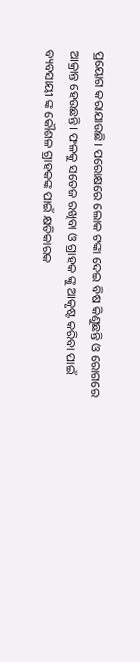ପ୍ରୟୋଗ କରାଯାଉଛି। ପରୋକ୍ଷରେ ଲୋକ ଟଙ୍କା ଦେଇ ବିଷ କିଣୁଛନ୍ତି ଓ ରୋଗରେ ଆକ୍ରାନ୍ତ ହେଉଛନ୍ତି। ଫଳକୁ ସତେଜ ରଖିବା ଓ ଗ୍ରାହକ ଙ୍କୁ ଆକୃଷ୍ଟ କରିବା ପାଇଁ ବ୍ୟବସାୟୀ ଙ୍କ କୌଶଳ ଗ୍ରାହକଙ୍କ ପାଇଁ କ୍ଷତିକାରକ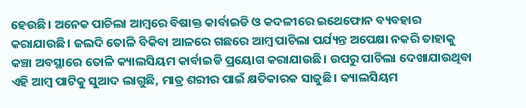ହେଉଛି। ଅନେକ ପାଚିଲା ଆମ୍ବରେ ବିଷାକ୍ତ କାର୍ବାଇଡି ଓ କଦଳୀରେ ଇଥେଫୋନ ବ୍ୟବହାର କରାଯାଉଛି। ଜଲଦି ତୋଳି ବିକିବା ଆଳରେ ଗଛରେ ଆମ୍ବ ପାଚିଲା ପର୍ଯ୍ୟନ୍ତ ଅପେକ୍ଷା ନକରି ତାହାକୁ କଞ୍ଚା ଅବସ୍ଥାରେ ତୋଳି କ୍ୟାଲସିୟମ କାର୍ବାଇଡି ପ୍ରୟୋଗ କରାଯାଉଛି। ଉପରୁ ପାଚିଲା ଦେଖାଯାଉଥିବା ଏହି ଆମ୍ବ ପାଟିକୁ ସୁଆଦ ଲାଗୁଛି, ମାତ୍ର ଶରୀର ପାଇଁ କ୍ଷତିକାରକ ସାଜୁଛି। କ୍ୟାଲସିୟମ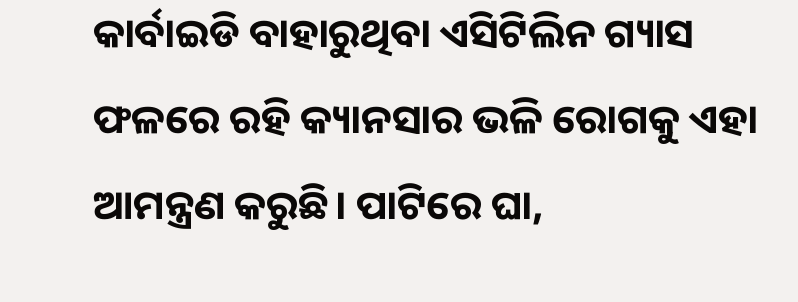କାର୍ବାଇଡି ବାହାରୁଥିବା ଏସିଟିଲିନ ଗ୍ୟାସ ଫଳରେ ରହି କ୍ୟାନସାର ଭଳି ରୋଗକୁ ଏହା ଆମନ୍ତ୍ରଣ କରୁଛି। ପାଟିରେ ଘା,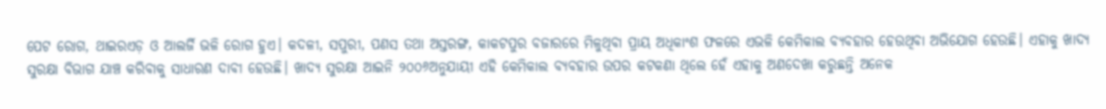ପେଟ ରୋଗ, ଥାଇରଏଡ଼ ଓ ଆଲର୍ଜି ଭଳି ରୋଗ ହୁଏ। କଦଳୀ, ସପୁରୀ, ପଣସ ତଥା ଅସ୍ତରଙ୍ଗ, କାକଟପୁର ବଜାରରେ ମିଳୁଥିବା ପ୍ରାୟ ଅଧିକାଂଶ ଫଳରେ ଏଭଳି କେମିକାଲ ବ୍ୟବହାର ହେଉଥିବା ଅଭିଯୋଗ ହେଉଛି। ଏହାକୁ ଖାଦ୍ୟ ସୁରକ୍ଷା ବିଭାଗ ଯାଞ୍ଚ କରିବାକୁ ସାଧାରଣ ଦାବୀ ହେଉଛି। ଖାଦ୍ୟ ସୁରକ୍ଷା ଆଇନି ୨୦୦୬ଅନୁଯାୟୀ ଏହି କେମିକାଲ ବ୍ୟବହାର ଉପର କଟକଣା ଥିଲେ ହେଁ ଏହାକୁ ଅଣଦେଖା କରୁଛନ୍ତି ଅନେକ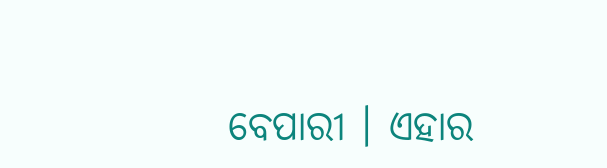ବେପାରୀ । ଏହାର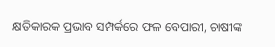କ୍ଷତିକାରକ ପ୍ରଭାବ ସମ୍ପର୍କରେ ଫଳ ବେପାରୀ, ଚାଷୀଙ୍କ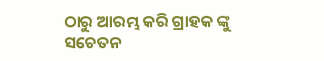ଠାରୁ ଆରମ୍ଭ କରି ଗ୍ରାହକ ଙ୍କୁ ସଚେତନ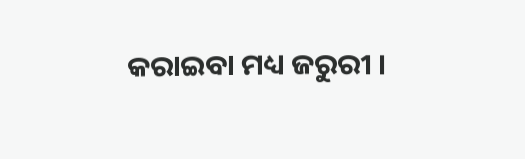କରାଇବା ମଧ୍ୟ ଜରୁରୀ ।